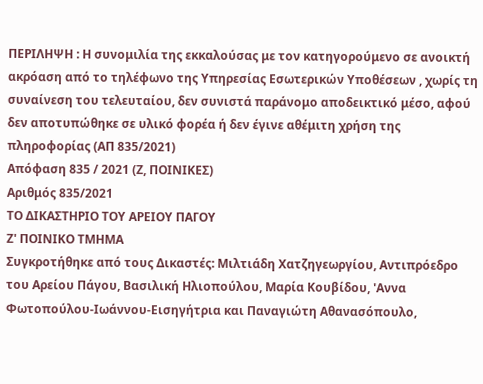ΠΕΡΙΛΗΨΗ : Η συνομιλία της εκκαλούσας με τον κατηγορούμενο σε ανοικτή ακρόαση από το τηλέφωνο της Υπηρεσίας Εσωτερικών Υποθέσεων , χωρίς τη συναίνεση του τελευταίου, δεν συνιστά παράνομο αποδεικτικό μέσο, αφού δεν αποτυπώθηκε σε υλικό φορέα ή δεν έγινε αθέμιτη χρήση της πληροφορίας (ΑΠ 835/2021)
Απόφαση 835 / 2021 (Ζ, ΠΟΙΝΙΚΕΣ)
Αριθμός 835/2021
ΤΟ ΔΙΚΑΣΤΗΡΙΟ ΤΟΥ ΑΡΕΙΟΥ ΠΑΓΟΥ
Ζ' ΠΟΙΝΙΚΟ ΤΜΗΜΑ
Συγκροτήθηκε από τους Δικαστές: Μιλτιάδη Χατζηγεωργίου, Αντιπρόεδρο του Αρείου Πάγου, Βασιλική Ηλιοπούλου, Μαρία Κουβίδου, 'Αννα Φωτοπούλου-Ιωάννου-Εισηγήτρια και Παναγιώτη Αθανασόπουλο,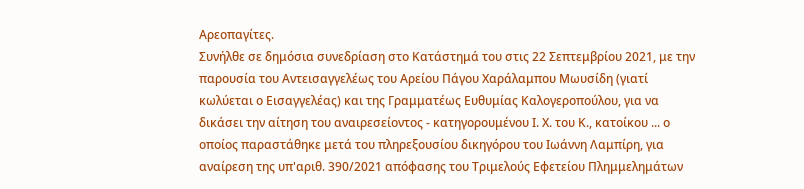Αρεοπαγίτες.
Συνήλθε σε δημόσια συνεδρίαση στο Κατάστημά του στις 22 Σεπτεμβρίου 2021, με την παρουσία του Αντεισαγγελέως του Αρείου Πάγου Χαράλαμπου Μωυσίδη (γιατί κωλύεται ο Εισαγγελέας) και της Γραμματέως Ευθυμίας Καλογεροπούλου, για να δικάσει την αίτηση του αναιρεσείοντος - κατηγορουμένου Ι. Χ. του Κ., κατοίκου ... ο οποίος παραστάθηκε μετά του πληρεξουσίου δικηγόρου του Ιωάννη Λαμπίρη, για αναίρεση της υπ'αριθ. 390/2021 απόφασης του Τριμελούς Εφετείου Πλημμελημάτων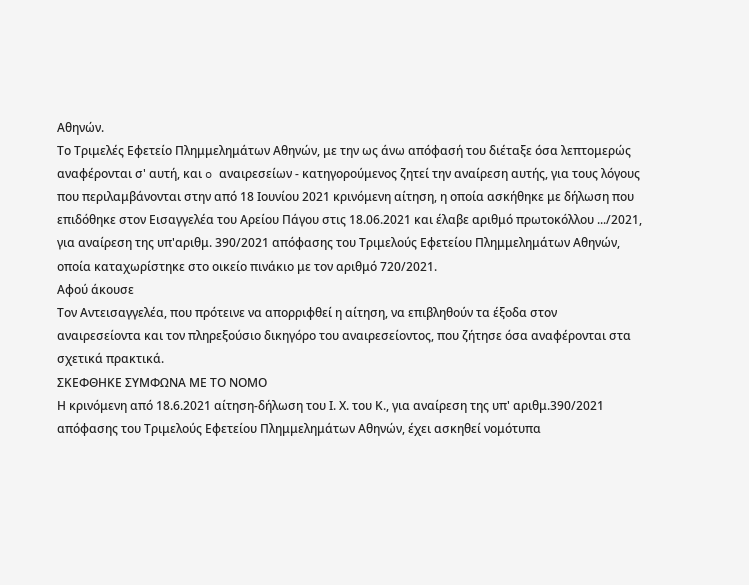Αθηνών.
Το Τριμελές Εφετείο Πλημμελημάτων Αθηνών, με την ως άνω απόφασή του διέταξε όσα λεπτομερώς αναφέρονται σ' αυτή, και o αναιρεσείων - κατηγορούμενος ζητεί την αναίρεση αυτής, για τους λόγους που περιλαμβάνονται στην από 18 Ιουνίου 2021 κρινόμενη αίτηση, η οποία ασκήθηκε με δήλωση που επιδόθηκε στον Εισαγγελέα του Αρείου Πάγου στις 18.06.2021 και έλαβε αριθμό πρωτοκόλλου .../2021, για αναίρεση της υπ'αριθμ. 390/2021 απόφασης του Τριμελούς Εφετείου Πλημμελημάτων Αθηνών, οποία καταχωρίστηκε στο οικείο πινάκιο με τον αριθμό 720/2021.
Αφού άκουσε
Τον Αντεισαγγελέα, που πρότεινε να απορριφθεί η αίτηση, να επιβληθούν τα έξοδα στον αναιρεσείοντα και τον πληρεξούσιο δικηγόρο του αναιρεσείοντος, που ζήτησε όσα αναφέρονται στα σχετικά πρακτικά.
ΣΚΕΦΘΗΚΕ ΣΥΜΦΩΝΑ ΜΕ ΤΟ ΝΟΜΟ
Η κρινόμενη από 18.6.2021 αίτηση-δήλωση του Ι. Χ. του Κ., για αναίρεση της υπ' αριθμ.390/2021 απόφασης του Τριμελούς Εφετείου Πλημμελημάτων Αθηνών, έχει ασκηθεί νομότυπα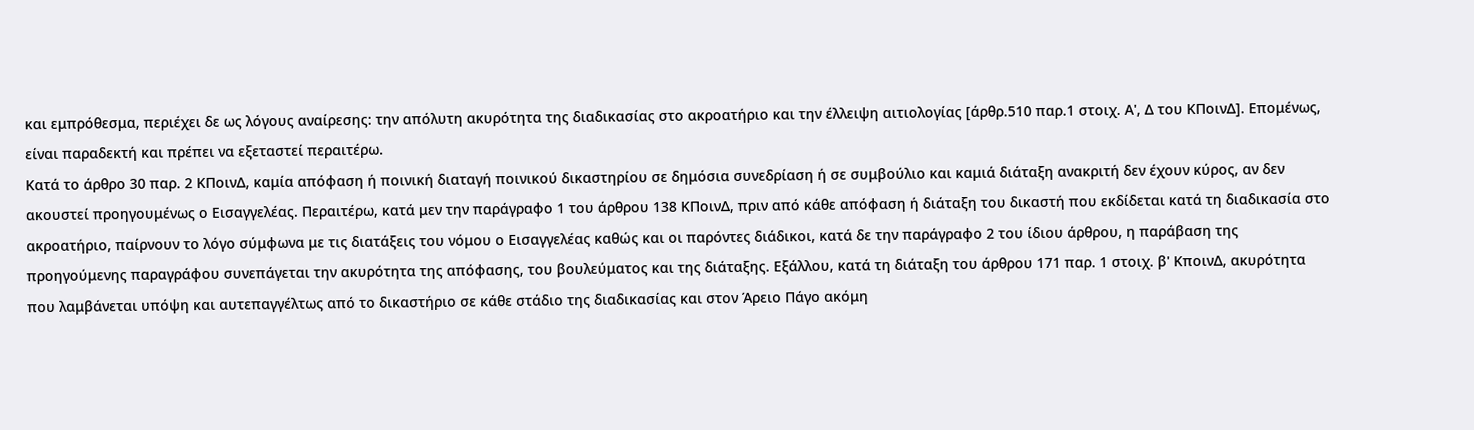και εμπρόθεσμα, περιέχει δε ως λόγους αναίρεσης: την απόλυτη ακυρότητα της διαδικασίας στο ακροατήριο και την έλλειψη αιτιολογίας [άρθρ.510 παρ.1 στοιχ. Α', Δ του ΚΠοινΔ]. Επομένως, είναι παραδεκτή και πρέπει να εξεταστεί περαιτέρω.
Κατά το άρθρο 30 παρ. 2 ΚΠοινΔ, καμία απόφαση ή ποινική διαταγή ποινικού δικαστηρίου σε δημόσια συνεδρίαση ή σε συμβούλιο και καμιά διάταξη ανακριτή δεν έχουν κύρος, αν δεν ακουστεί προηγουμένως ο Εισαγγελέας. Περαιτέρω, κατά μεν την παράγραφο 1 του άρθρου 138 ΚΠοινΔ, πριν από κάθε απόφαση ή διάταξη του δικαστή που εκδίδεται κατά τη διαδικασία στο ακροατήριο, παίρνουν το λόγο σύμφωνα με τις διατάξεις του νόμου ο Εισαγγελέας καθώς και οι παρόντες διάδικοι, κατά δε την παράγραφο 2 του ίδιου άρθρου, η παράβαση της προηγούμενης παραγράφου συνεπάγεται την ακυρότητα της απόφασης, του βουλεύματος και της διάταξης. Εξάλλου, κατά τη διάταξη του άρθρου 171 παρ. 1 στοιχ. β' ΚποινΔ, ακυρότητα που λαμβάνεται υπόψη και αυτεπαγγέλτως από το δικαστήριο σε κάθε στάδιο της διαδικασίας και στον Άρειο Πάγο ακόμη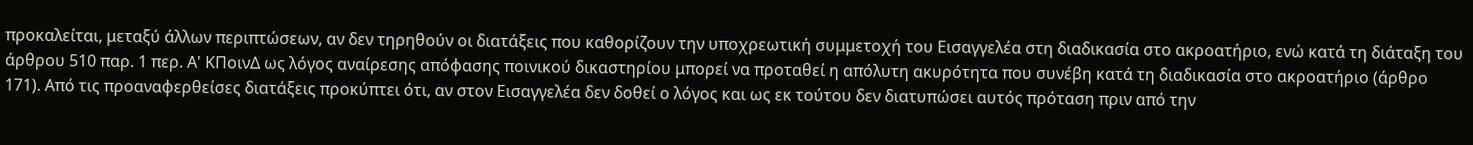προκαλείται, μεταξύ άλλων περιπτώσεων, αν δεν τηρηθούν οι διατάξεις που καθορίζουν την υποχρεωτική συμμετοχή του Εισαγγελέα στη διαδικασία στο ακροατήριο, ενώ κατά τη διάταξη του άρθρου 510 παρ. 1 περ. Α' ΚΠοινΔ ως λόγος αναίρεσης απόφασης ποινικού δικαστηρίου μπορεί να προταθεί η απόλυτη ακυρότητα που συνέβη κατά τη διαδικασία στο ακροατήριο (άρθρο 171). Από τις προαναφερθείσες διατάξεις προκύπτει ότι, αν στον Εισαγγελέα δεν δοθεί ο λόγος και ως εκ τούτου δεν διατυπώσει αυτός πρόταση πριν από την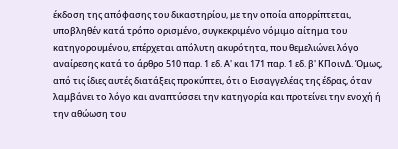έκδοση της απόφασης του δικαστηρίου, με την οποία απορρίπτεται, υποβληθέν κατά τρόπο ορισμένο, συγκεκριμένο νόμιμο αίτημα του κατηγορουμένου, επέρχεται απόλυτη ακυρότητα, που θεμελιώνει λόγο αναίρεσης κατά το άρθρο 510 παρ. 1 εδ. Α' και 171 παρ. 1 εδ. β' ΚΠοινΔ. Όμως, από τις ίδιες αυτές διατάξεις προκύπτει, ότι ο Εισαγγελέας της έδρας, όταν λαμβάνει το λόγο και αναπτύσσει την κατηγορία και προτείνει την ενοχή ή την αθώωση του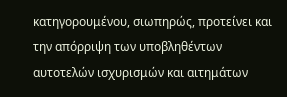κατηγορουμένου, σιωπηρώς, προτείνει και την απόρριψη των υποβληθέντων αυτοτελών ισχυρισμών και αιτημάτων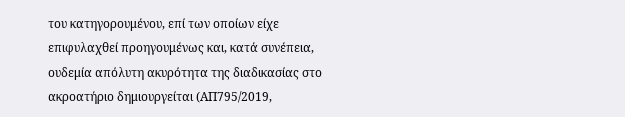του κατηγορουμένου, επί των οποίων είχε επιφυλαχθεί προηγουμένως και, κατά συνέπεια, ουδεμία απόλυτη ακυρότητα της διαδικασίας στο ακροατήριο δημιουργείται (ΑΠ795/2019,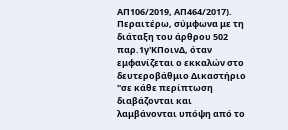ΑΠ106/2019, ΑΠ464/2017). Περαιτέρω, σύμφωνα με τη διάταξη του άρθρου 502 παρ.1γ'ΚΠοινΔ, όταν εμφανίζεται ο εκκαλών στο δευτεροβάθμιο Δικαστήριο "σε κάθε περίπτωση διαβάζονται και λαμβάνονται υπόψη από το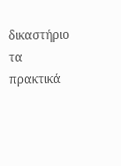δικαστήριο τα πρακτικά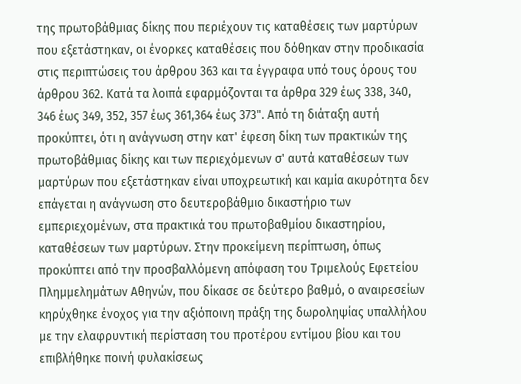της πρωτοβάθμιας δίκης που περιέχουν τις καταθέσεις των μαρτύρων που εξετάστηκαν, οι ένορκες καταθέσεις που δόθηκαν στην προδικασία στις περιπτώσεις του άρθρου 363 και τα έγγραφα υπό τους όρους του άρθρου 362. Κατά τα λοιπά εφαρμόζονται τα άρθρα 329 έως 338, 340, 346 έως 349, 352, 357 έως 361,364 έως 373". Από τη διάταξη αυτή προκύπτει, ότι η ανάγνωση στην κατ' έφεση δίκη των πρακτικών της πρωτοβάθμιας δίκης και των περιεχόμενων σ' αυτά καταθέσεων των μαρτύρων που εξετάστηκαν είναι υποχρεωτική και καμία ακυρότητα δεν επάγεται η ανάγνωση στο δευτεροβάθμιο δικαστήριο των εμπεριεχομένων, στα πρακτικά του πρωτοβαθμίου δικαστηρίου, καταθέσεων των μαρτύρων. Στην προκείμενη περίπτωση, όπως προκύπτει από την προσβαλλόμενη απόφαση του Τριμελούς Εφετείου Πλημμελημάτων Αθηνών, που δίκασε σε δεύτερο βαθμό, ο αναιρεσείων κηρύχθηκε ένοχος για την αξιόποινη πράξη της δωροληψίας υπαλλήλου με την ελαφρυντική περίσταση του προτέρου εντίμου βίου και του επιβλήθηκε ποινή φυλακίσεως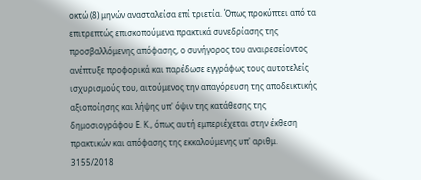οκτώ (8) μηνών ανασταλείσα επί τριετία. Όπως προκύπτει από τα επιτρεπτώς επισκοπούμενα πρακτικά συνεδρίασης της προσβαλλόμενης απόφασης, ο συνήγορος του αναιρεσείοντος ανέπτυξε προφορικά και παρέδωσε εγγράφως τους αυτοτελείς ισχυρισμούς του, αιτούμενος την απαγόρευση της αποδεικτικής αξιοποίησης και λήψης υπ' όψιν της κατάθεσης της δημοσιογράφου Ε. Κ., όπως αυτή εμπεριέχεται στην έκθεση πρακτικών και απόφασης της εκκαλούμενης υπ' αριθμ. 3155/2018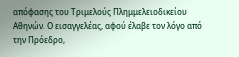απόφασης του Τριμελούς Πλημμελειοδικείου Αθηνών. Ο εισαγγελέας, αφού έλαβε τον λόγο από την Πρόεδρο,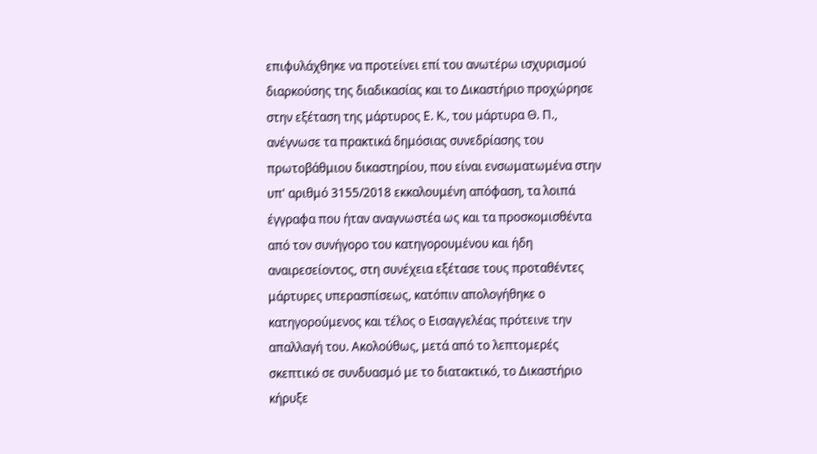επιφυλάχθηκε να προτείνει επί του ανωτέρω ισχυρισμού διαρκούσης της διαδικασίας και το Δικαστήριο προχώρησε στην εξέταση της μάρτυρος Ε. Κ., του μάρτυρα Θ. Π., ανέγνωσε τα πρακτικά δημόσιας συνεδρίασης του πρωτοβάθμιου δικαστηρίου, που είναι ενσωματωμένα στην υπ' αριθμό 3155/2018 εκκαλουμένη απόφαση, τα λοιπά έγγραφα που ήταν αναγνωστέα ως και τα προσκομισθέντα από τον συνήγορο του κατηγορουμένου και ήδη αναιρεσείοντος, στη συνέχεια εξέτασε τους προταθέντες μάρτυρες υπερασπίσεως, κατόπιν απολογήθηκε ο κατηγορούμενος και τέλος ο Εισαγγελέας πρότεινε την απαλλαγή του. Ακολούθως, μετά από το λεπτομερές σκεπτικό σε συνδυασμό με το διατακτικό, το Δικαστήριο κήρυξε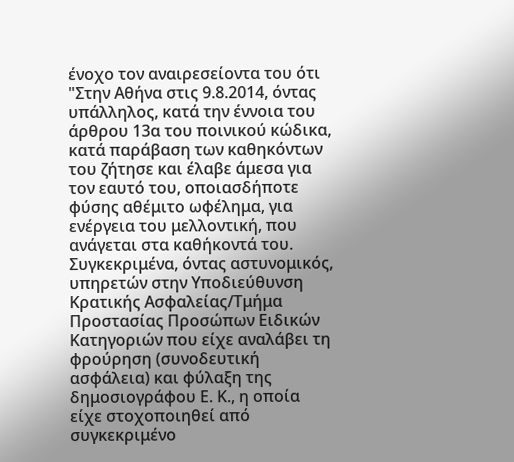ένοχο τον αναιρεσείοντα του ότι "Στην Αθήνα στις 9.8.2014, όντας υπάλληλος, κατά την έννοια του άρθρου 13α του ποινικού κώδικα, κατά παράβαση των καθηκόντων του ζήτησε και έλαβε άμεσα για τον εαυτό του, οποιασδήποτε φύσης αθέμιτο ωφέλημα, για ενέργεια του μελλοντική, που ανάγεται στα καθήκοντά του. Συγκεκριμένα, όντας αστυνομικός, υπηρετών στην Υποδιεύθυνση Κρατικής Ασφαλείας/Τμήμα Προστασίας Προσώπων Ειδικών Κατηγοριών που είχε αναλάβει τη φρούρηση (συνοδευτική ασφάλεια) και φύλαξη της δημοσιογράφου Ε. Κ., η οποία είχε στοχοποιηθεί από συγκεκριμένο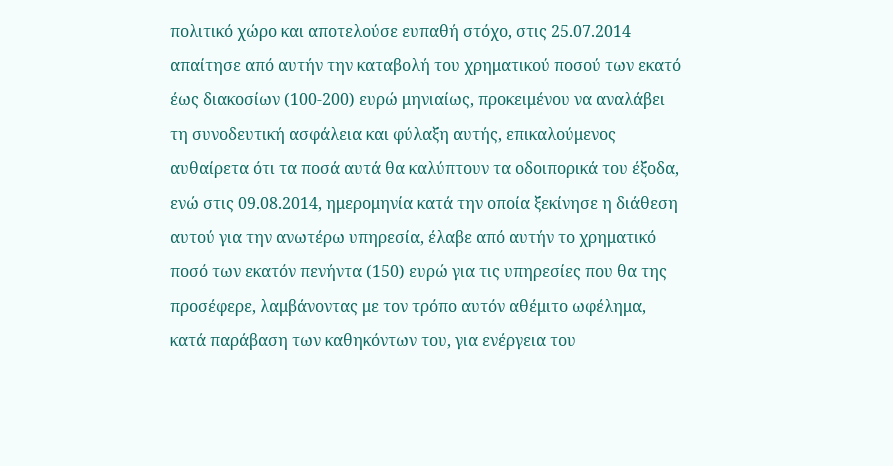πολιτικό χώρο και αποτελούσε ευπαθή στόχο, στις 25.07.2014 απαίτησε από αυτήν την καταβολή του χρηματικού ποσού των εκατό έως διακοσίων (100-200) ευρώ μηνιαίως, προκειμένου να αναλάβει τη συνοδευτική ασφάλεια και φύλαξη αυτής, επικαλούμενος αυθαίρετα ότι τα ποσά αυτά θα καλύπτουν τα οδοιπορικά του έξοδα, ενώ στις 09.08.2014, ημερομηνία κατά την οποία ξεκίνησε η διάθεση αυτού για την ανωτέρω υπηρεσία, έλαβε από αυτήν το χρηματικό ποσό των εκατόν πενήντα (150) ευρώ για τις υπηρεσίες που θα της προσέφερε, λαμβάνοντας με τον τρόπο αυτόν αθέμιτο ωφέλημα, κατά παράβαση των καθηκόντων του, για ενέργεια του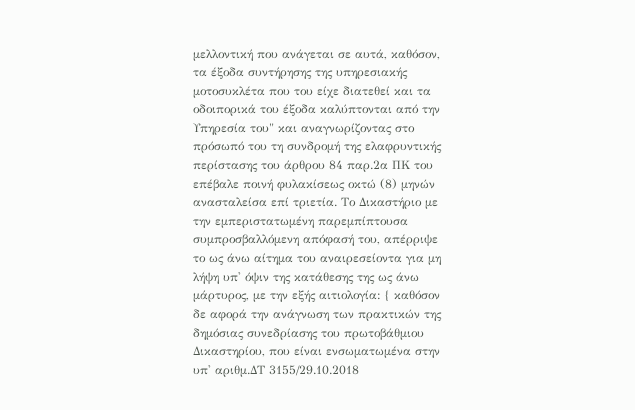μελλοντική που ανάγεται σε αυτά, καθόσον, τα έξοδα συντήρησης της υπηρεσιακής μοτοσυκλέτα που του είχε διατεθεί και τα οδοιπορικά του έξοδα καλύπτονται από την Υπηρεσία του" και αναγνωρίζοντας στο πρόσωπό του τη συνδρομή της ελαφρυντικής περίστασης του άρθρου 84 παρ.2α ΠΚ του επέβαλε ποινή φυλακίσεως οκτώ (8) μηνών ανασταλείσα επί τριετία. Το Δικαστήριο με την εμπεριστατωμένη παρεμπίπτουσα συμπροσβαλλόμενη απόφασή του, απέρριψε το ως άνω αίτημα του αναιρεσείοντα για μη λήψη υπ' όψιν της κατάθεσης της ως άνω μάρτυρος, με την εξής αιτιολογία: { καθόσον δε αφορά την ανάγνωση των πρακτικών της δημόσιας συνεδρίασης του πρωτοβάθμιου Δικαστηρίου, που είναι ενσωματωμένα στην υπ' αριθμ.ΔΤ 3155/29.10.2018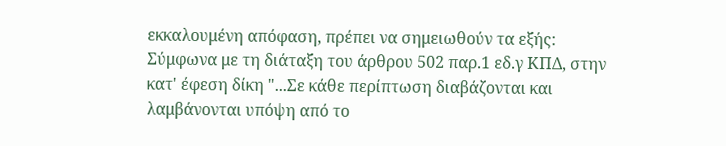εκκαλουμένη απόφαση, πρέπει να σημειωθούν τα εξής: Σύμφωνα με τη διάταξη του άρθρου 502 παρ.1 εδ.γ ΚΠΔ, στην κατ' έφεση δίκη "...Σε κάθε περίπτωση διαβάζονται και λαμβάνονται υπόψη από το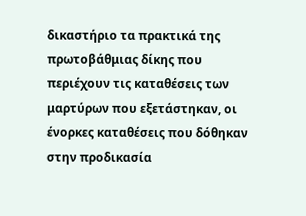δικαστήριο τα πρακτικά της πρωτοβάθμιας δίκης που περιέχουν τις καταθέσεις των μαρτύρων που εξετάστηκαν, οι ένορκες καταθέσεις που δόθηκαν στην προδικασία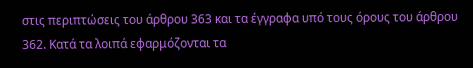στις περιπτώσεις του άρθρου 363 και τα έγγραφα υπό τους όρους του άρθρου 362. Κατά τα λοιπά εφαρμόζονται τα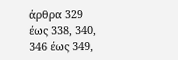άρθρα 329 έως 338, 340, 346 έως 349,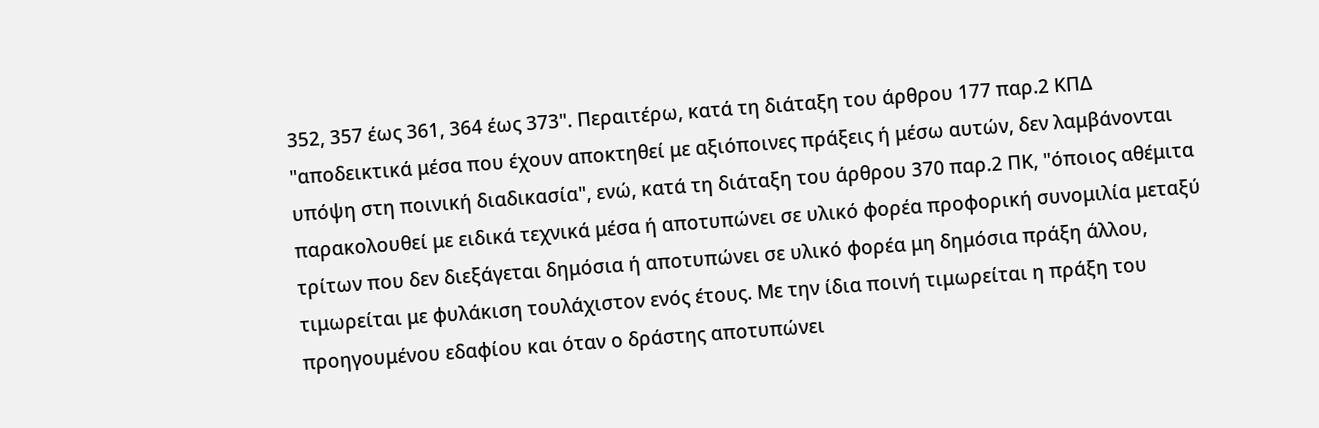352, 357 έως 361, 364 έως 373". Περαιτέρω, κατά τη διάταξη του άρθρου 177 παρ.2 ΚΠΔ "αποδεικτικά μέσα που έχουν αποκτηθεί με αξιόποινες πράξεις ή μέσω αυτών, δεν λαμβάνονται υπόψη στη ποινική διαδικασία", ενώ, κατά τη διάταξη του άρθρου 370 παρ.2 ΠΚ, "όποιος αθέμιτα παρακολουθεί με ειδικά τεχνικά μέσα ή αποτυπώνει σε υλικό φορέα προφορική συνομιλία μεταξύ τρίτων που δεν διεξάγεται δημόσια ή αποτυπώνει σε υλικό φορέα μη δημόσια πράξη άλλου, τιμωρείται με φυλάκιση τουλάχιστον ενός έτους. Με την ίδια ποινή τιμωρείται η πράξη του προηγουμένου εδαφίου και όταν ο δράστης αποτυπώνει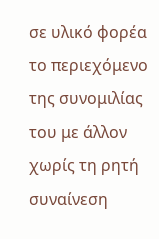σε υλικό φορέα το περιεχόμενο της συνομιλίας του με άλλον χωρίς τη ρητή συναίνεση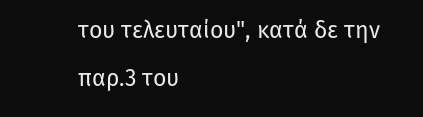του τελευταίου", κατά δε την παρ.3 του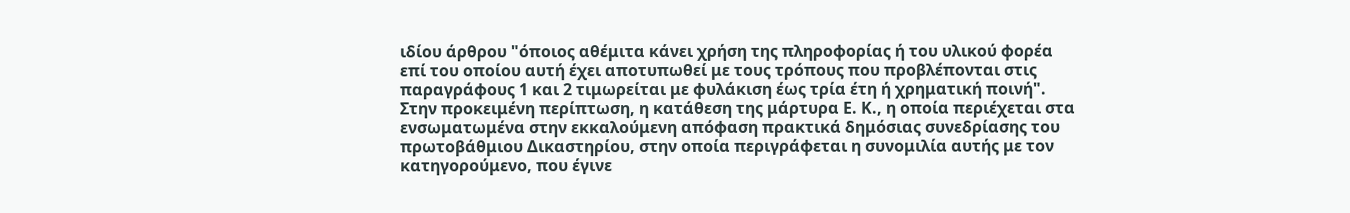ιδίου άρθρου "όποιος αθέμιτα κάνει χρήση της πληροφορίας ή του υλικού φορέα επί του οποίου αυτή έχει αποτυπωθεί με τους τρόπους που προβλέπονται στις παραγράφους 1 και 2 τιμωρείται με φυλάκιση έως τρία έτη ή χρηματική ποινή". Στην προκειμένη περίπτωση, η κατάθεση της μάρτυρα Ε. Κ., η οποία περιέχεται στα ενσωματωμένα στην εκκαλούμενη απόφαση πρακτικά δημόσιας συνεδρίασης του πρωτοβάθμιου Δικαστηρίου, στην οποία περιγράφεται η συνομιλία αυτής με τον κατηγορούμενο, που έγινε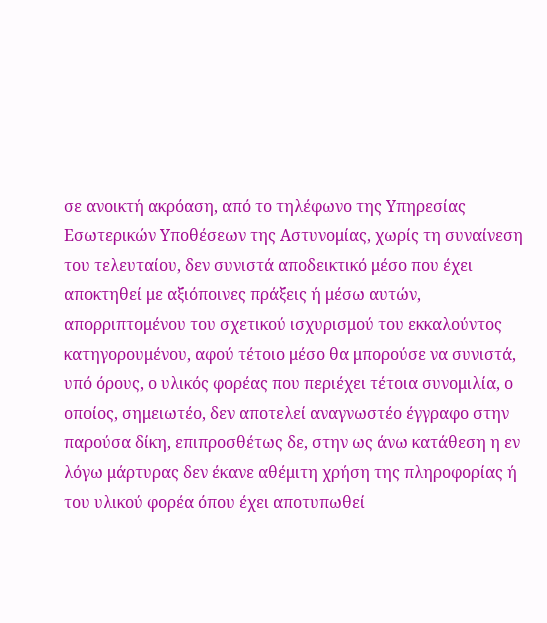σε ανοικτή ακρόαση, από το τηλέφωνο της Υπηρεσίας Εσωτερικών Υποθέσεων της Αστυνομίας, χωρίς τη συναίνεση του τελευταίου, δεν συνιστά αποδεικτικό μέσο που έχει αποκτηθεί με αξιόποινες πράξεις ή μέσω αυτών, απορριπτομένου του σχετικού ισχυρισμού του εκκαλούντος κατηγορουμένου, αφού τέτοιο μέσο θα μπορούσε να συνιστά, υπό όρους, ο υλικός φορέας που περιέχει τέτοια συνομιλία, ο οποίος, σημειωτέο, δεν αποτελεί αναγνωστέο έγγραφο στην παρούσα δίκη, επιπροσθέτως δε, στην ως άνω κατάθεση η εν λόγω μάρτυρας δεν έκανε αθέμιτη χρήση της πληροφορίας ή του υλικού φορέα όπου έχει αποτυπωθεί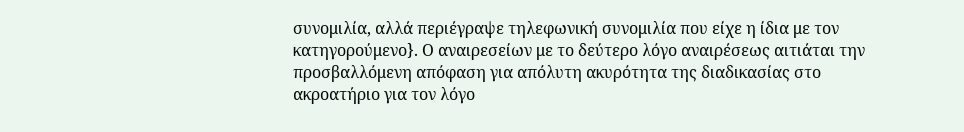συνομιλία, αλλά περιέγραψε τηλεφωνική συνομιλία που είχε η ίδια με τον κατηγορούμενο}. Ο αναιρεσείων με το δεύτερο λόγο αναιρέσεως αιτιάται την προσβαλλόμενη απόφαση για απόλυτη ακυρότητα της διαδικασίας στο ακροατήριο για τον λόγο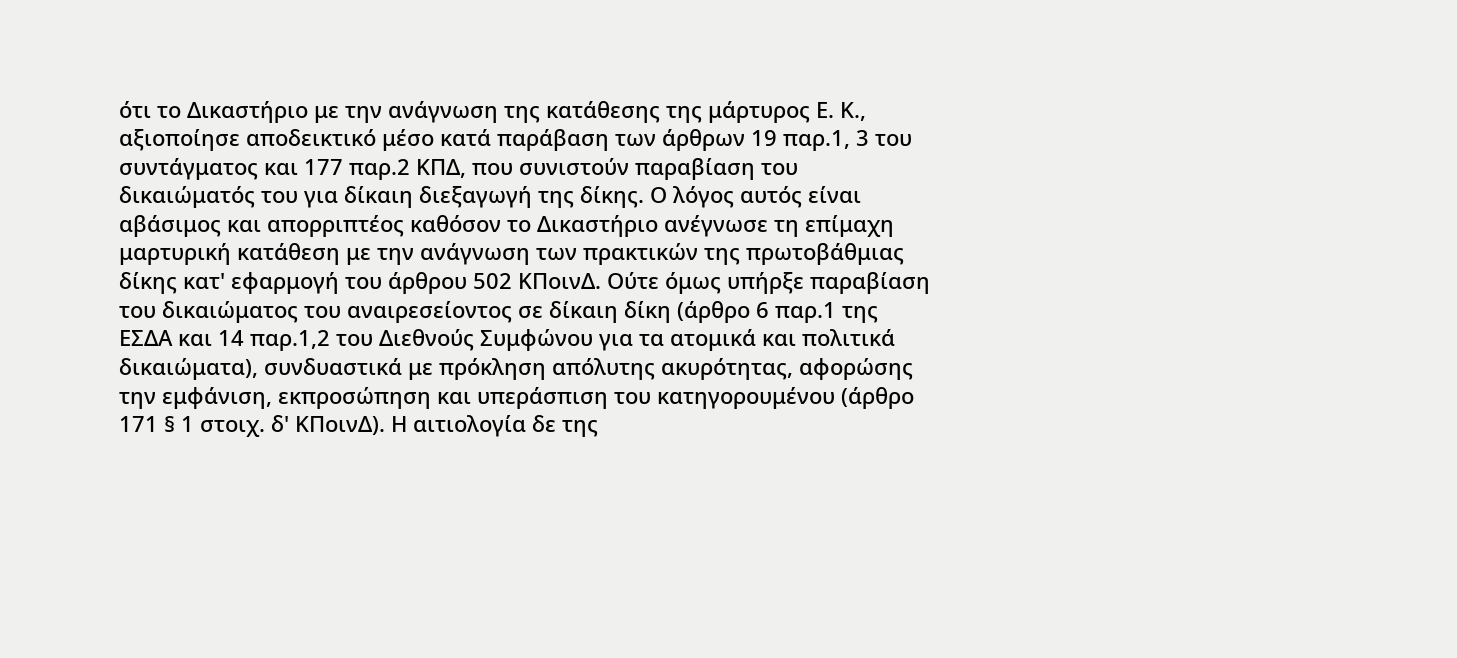ότι το Δικαστήριο με την ανάγνωση της κατάθεσης της μάρτυρος Ε. Κ., αξιοποίησε αποδεικτικό μέσο κατά παράβαση των άρθρων 19 παρ.1, 3 του συντάγματος και 177 παρ.2 ΚΠΔ, που συνιστούν παραβίαση του δικαιώματός του για δίκαιη διεξαγωγή της δίκης. Ο λόγος αυτός είναι αβάσιμος και απορριπτέος καθόσον το Δικαστήριο ανέγνωσε τη επίμαχη μαρτυρική κατάθεση με την ανάγνωση των πρακτικών της πρωτοβάθμιας δίκης κατ' εφαρμογή του άρθρου 502 ΚΠοινΔ. Ούτε όμως υπήρξε παραβίαση του δικαιώματος του αναιρεσείοντος σε δίκαιη δίκη (άρθρο 6 παρ.1 της ΕΣΔΑ και 14 παρ.1,2 του Διεθνούς Συμφώνου για τα ατομικά και πολιτικά δικαιώματα), συνδυαστικά με πρόκληση απόλυτης ακυρότητας, αφορώσης την εμφάνιση, εκπροσώπηση και υπεράσπιση του κατηγορουμένου (άρθρο 171 § 1 στοιχ. δ' ΚΠοινΔ). Η αιτιολογία δε της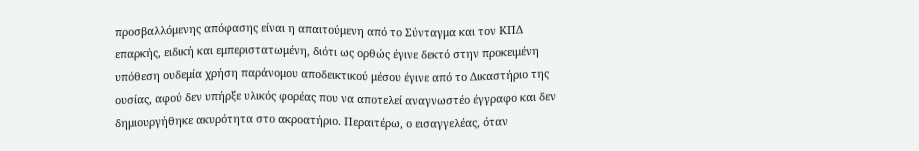προσβαλλόμενης απόφασης είναι η απαιτούμενη από το Σύνταγμα και τον ΚΠΔ επαρκής, ειδική και εμπεριστατωμένη, διότι ως ορθώς έγινε δεκτό στην προκειμένη υπόθεση ουδεμία χρήση παράνομου αποδεικτικού μέσου έγινε από το Δικαστήριο της ουσίας, αφού δεν υπήρξε υλικός φορέας που να αποτελεί αναγνωστέο έγγραφο και δεν δημιουργήθηκε ακυρότητα στο ακροατήριο. Περαιτέρω, ο εισαγγελέας, όταν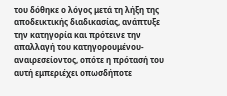του δόθηκε ο λόγος μετά τη λήξη της αποδεικτικής διαδικασίας, ανάπτυξε την κατηγορία και πρότεινε την απαλλαγή του κατηγορουμένου-αναιρεσείοντος, οπότε η πρότασή του αυτή εμπεριέχει οπωσδήποτε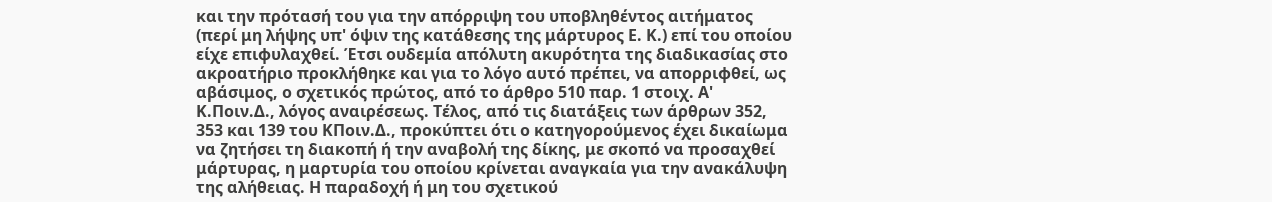και την πρότασή του για την απόρριψη του υποβληθέντος αιτήματος (περί μη λήψης υπ' όψιν της κατάθεσης της μάρτυρος Ε. Κ.) επί του οποίου είχε επιφυλαχθεί. Έτσι ουδεμία απόλυτη ακυρότητα της διαδικασίας στο ακροατήριο προκλήθηκε και για το λόγο αυτό πρέπει, να απορριφθεί, ως αβάσιμος, ο σχετικός πρώτος, από το άρθρο 510 παρ. 1 στοιχ. Α' Κ.Ποιν.Δ., λόγος αναιρέσεως. Τέλος, από τις διατάξεις των άρθρων 352, 353 και 139 του ΚΠοιν.Δ., προκύπτει ότι ο κατηγορούμενος έχει δικαίωμα να ζητήσει τη διακοπή ή την αναβολή της δίκης, με σκοπό να προσαχθεί μάρτυρας, η μαρτυρία του οποίου κρίνεται αναγκαία για την ανακάλυψη της αλήθειας. Η παραδοχή ή μη του σχετικού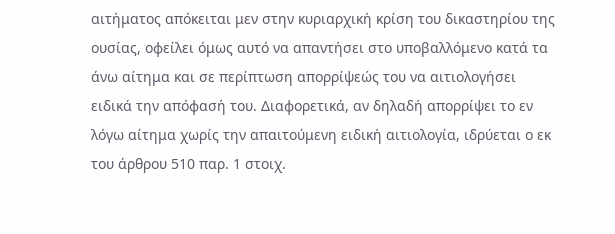αιτήματος απόκειται μεν στην κυριαρχική κρίση του δικαστηρίου της ουσίας, οφείλει όμως αυτό να απαντήσει στο υποβαλλόμενο κατά τα άνω αίτημα και σε περίπτωση απορρίψεώς του να αιτιολογήσει ειδικά την απόφασή του. Διαφορετικά, αν δηλαδή απορρίψει το εν λόγω αίτημα χωρίς την απαιτούμενη ειδική αιτιολογία, ιδρύεται ο εκ του άρθρου 510 παρ. 1 στοιχ.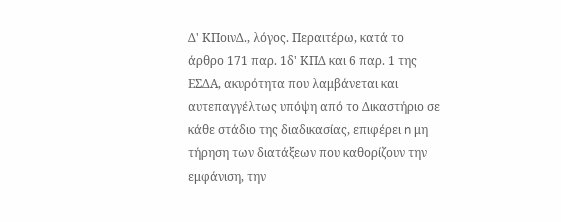Δ' ΚΠοινΔ., λόγος. Περαιτέρω, κατά το άρθρο 171 παρ. 1δ' ΚΠΔ και 6 παρ. 1 της ΕΣΔΑ, ακυρότητα που λαμβάνεται και αυτεπαγγέλτως υπόψη από το Δικαστήριο σε κάθε στάδιο της διαδικασίας, επιφέρει n μη τήρηση των διατάξεων που καθορίζουν την εμφάνιση, την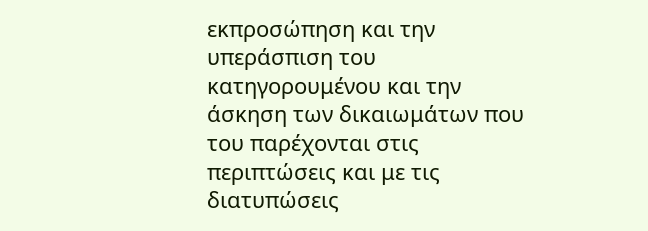εκπροσώπηση και την υπεράσπιση του κατηγορουμένου και την άσκηση των δικαιωμάτων που του παρέχονται στις περιπτώσεις και με τις διατυπώσεις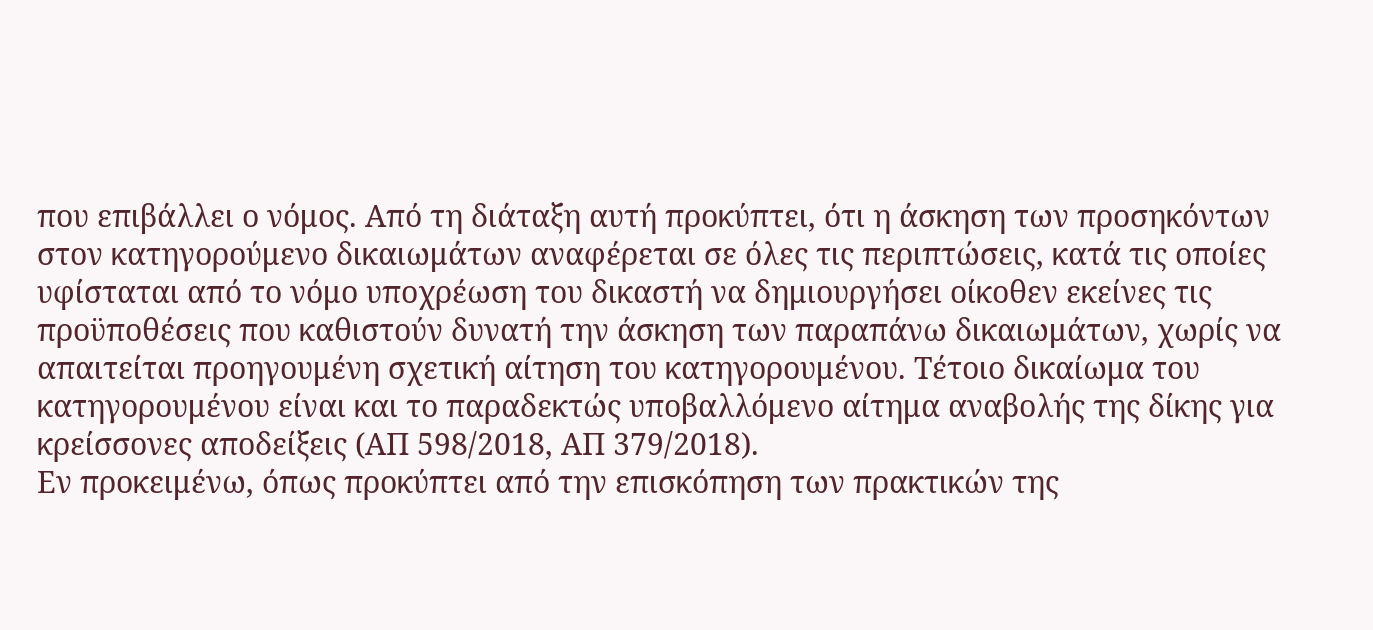που επιβάλλει ο νόμος. Από τη διάταξη αυτή προκύπτει, ότι η άσκηση των προσηκόντων στον κατηγορούμενο δικαιωμάτων αναφέρεται σε όλες τις περιπτώσεις, κατά τις οποίες υφίσταται από το νόμο υποχρέωση του δικαστή να δημιουργήσει οίκοθεν εκείνες τις προϋποθέσεις που καθιστούν δυνατή την άσκηση των παραπάνω δικαιωμάτων, χωρίς να απαιτείται προηγουμένη σχετική αίτηση του κατηγορουμένου. Τέτοιο δικαίωμα του κατηγορουμένου είναι και το παραδεκτώς υποβαλλόμενο αίτημα αναβολής της δίκης για κρείσσονες αποδείξεις (ΑΠ 598/2018, ΑΠ 379/2018).
Εν προκειμένω, όπως προκύπτει από την επισκόπηση των πρακτικών της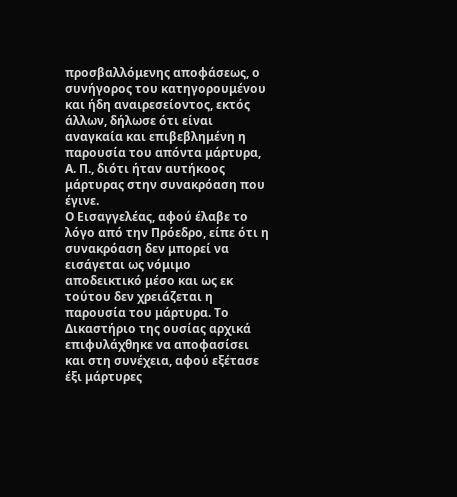προσβαλλόμενης αποφάσεως, ο συνήγορος του κατηγορουμένου και ήδη αναιρεσείοντος, εκτός άλλων, δήλωσε ότι είναι αναγκαία και επιβεβλημένη η παρουσία του απόντα μάρτυρα, Α. Π., διότι ήταν αυτήκοος μάρτυρας στην συνακρόαση που έγινε.
Ο Εισαγγελέας, αφού έλαβε το λόγο από την Πρόεδρο, είπε ότι η συνακρόαση δεν μπορεί να εισάγεται ως νόμιμο αποδεικτικό μέσο και ως εκ τούτου δεν χρειάζεται η παρουσία του μάρτυρα. Το Δικαστήριο της ουσίας αρχικά επιφυλάχθηκε να αποφασίσει και στη συνέχεια, αφού εξέτασε έξι μάρτυρες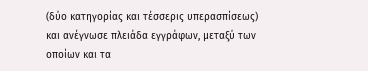(δύο κατηγορίας και τέσσερις υπερασπίσεως) και ανέγνωσε πλειάδα εγγράφων, μεταξύ των οποίων και τα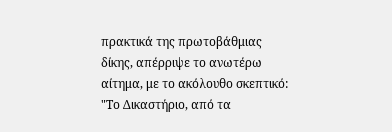πρακτικά της πρωτοβάθμιας δίκης, απέρριψε το ανωτέρω αίτημα, με το ακόλουθο σκεπτικό: "Το Δικαστήριο, από τα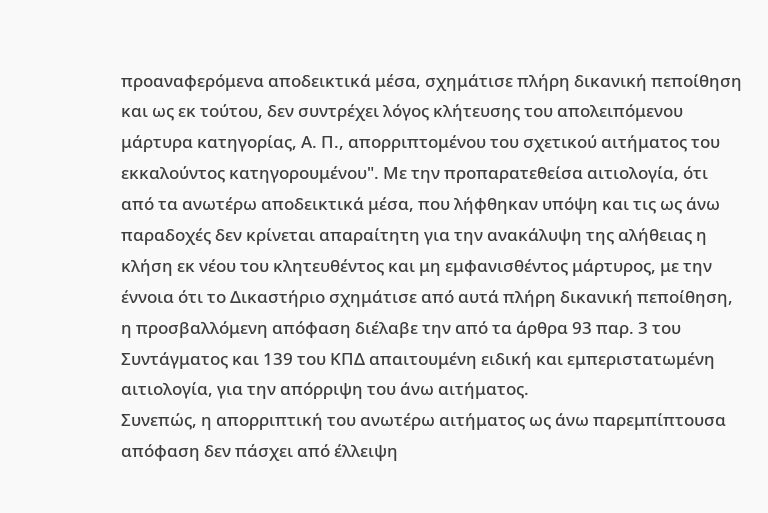προαναφερόμενα αποδεικτικά μέσα, σχημάτισε πλήρη δικανική πεποίθηση και ως εκ τούτου, δεν συντρέχει λόγος κλήτευσης του απολειπόμενου μάρτυρα κατηγορίας, Α. Π., απορριπτομένου του σχετικού αιτήματος του εκκαλούντος κατηγορουμένου". Με την προπαρατεθείσα αιτιολογία, ότι από τα ανωτέρω αποδεικτικά μέσα, που λήφθηκαν υπόψη και τις ως άνω παραδοχές δεν κρίνεται απαραίτητη για την ανακάλυψη της αλήθειας η κλήση εκ νέου του κλητευθέντος και μη εμφανισθέντος μάρτυρος, με την έννοια ότι το Δικαστήριο σχημάτισε από αυτά πλήρη δικανική πεποίθηση, η προσβαλλόμενη απόφαση διέλαβε την από τα άρθρα 93 παρ. 3 του Συντάγματος και 139 του ΚΠΔ απαιτουμένη ειδική και εμπεριστατωμένη αιτιολογία, για την απόρριψη του άνω αιτήματος.
Συνεπώς, η απορριπτική του ανωτέρω αιτήματος ως άνω παρεμπίπτουσα απόφαση δεν πάσχει από έλλειψη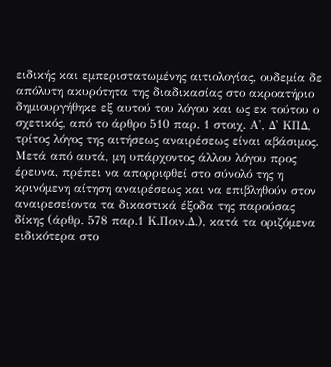ειδικής και εμπεριστατωμένης αιτιολογίας, ουδεμία δε απόλυτη ακυρότητα της διαδικασίας στο ακροατήριο δημιουργήθηκε εξ αυτού του λόγου και ως εκ τούτου ο σχετικός, από το άρθρο 510 παρ. 1 στοιχ. Α', Δ' ΚΠΔ, τρίτος λόγος της αιτήσεως αναιρέσεως είναι αβάσιμος. Μετά από αυτά, μη υπάρχοντος άλλου λόγου προς έρευνα, πρέπει να απορριφθεί στο σύνολό της η κρινόμενη αίτηση αναιρέσεως και να επιβληθούν στον αναιρεσείοντα τα δικαστικά έξοδα της παρούσας δίκης (άρθρ. 578 παρ.1 Κ.Ποιν.Δ.), κατά τα οριζόμενα ειδικότερα στο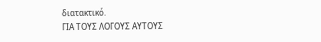διατακτικό.
ΓΙΑ ΤΟΥΣ ΛΟΓΟΥΣ ΑΥΤΟΥΣ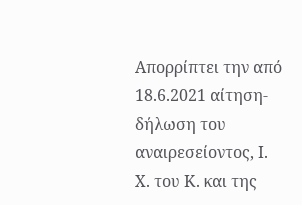Απορρίπτει την από 18.6.2021 αίτηση-δήλωση του αναιρεσείοντος, Ι. Χ. του Κ. και της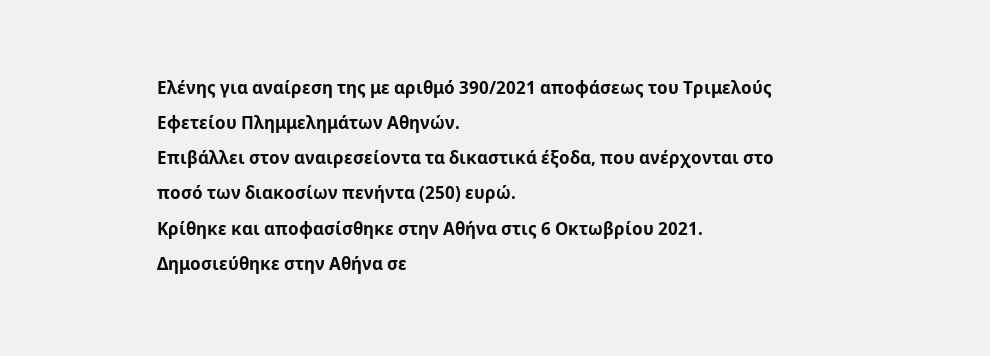Ελένης για αναίρεση της με αριθμό 390/2021 αποφάσεως του Τριμελούς Εφετείου Πλημμελημάτων Αθηνών.
Επιβάλλει στον αναιρεσείοντα τα δικαστικά έξοδα, που ανέρχονται στο ποσό των διακοσίων πενήντα (250) ευρώ.
Κρίθηκε και αποφασίσθηκε στην Αθήνα στις 6 Οκτωβρίου 2021.
Δημοσιεύθηκε στην Αθήνα σε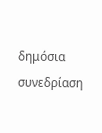δημόσια συνεδρίαση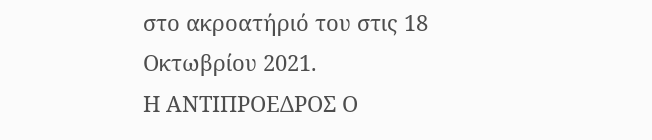στο ακροατήριό του στις 18 Οκτωβρίου 2021.
Η ΑΝΤΙΠΡΟΕΔΡΟΣ Ο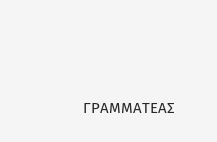ΓΡΑΜΜΑΤΕΑΣ